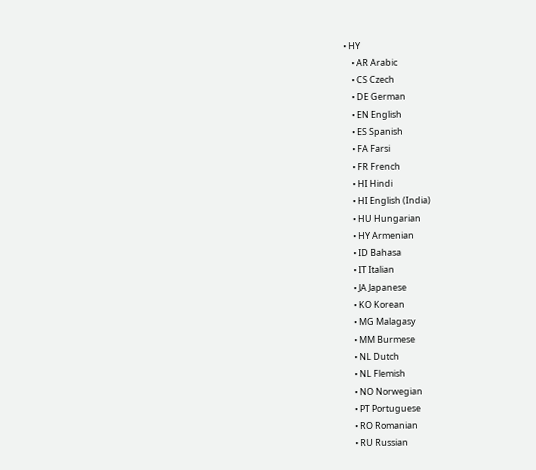• HY
    • AR Arabic
    • CS Czech
    • DE German
    • EN English
    • ES Spanish
    • FA Farsi
    • FR French
    • HI Hindi
    • HI English (India)
    • HU Hungarian
    • HY Armenian
    • ID Bahasa
    • IT Italian
    • JA Japanese
    • KO Korean
    • MG Malagasy
    • MM Burmese
    • NL Dutch
    • NL Flemish
    • NO Norwegian
    • PT Portuguese
    • RO Romanian
    • RU Russian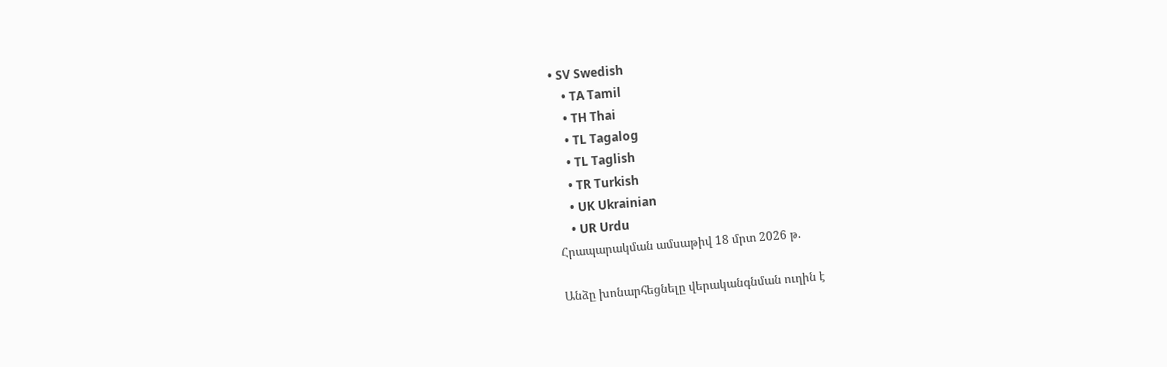• SV Swedish
    • TA Tamil
    • TH Thai
    • TL Tagalog
    • TL Taglish
    • TR Turkish
    • UK Ukrainian
    • UR Urdu
Հրապարակման ամսաթիվ 18 մրտ 2026 թ.

Անձը խոնարհեցնելը վերականգնման ուղին է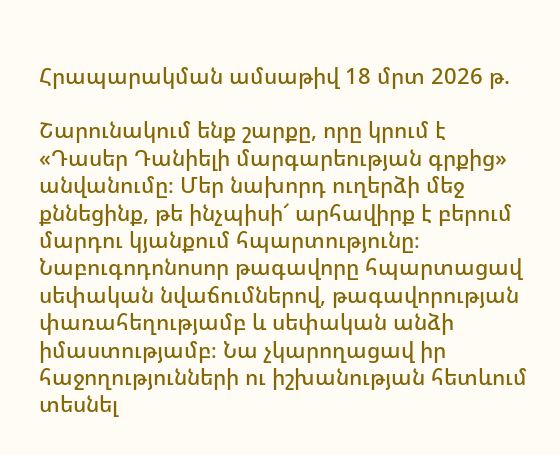Հրապարակման ամսաթիվ 18 մրտ 2026 թ.

Շարունակում ենք շարքը, որը կրում է «Դասեր Դանիելի մարգարեության գրքից» անվանումը։ Մեր նախորդ ուղերձի մեջ քննեցինք, թե ինչպիսի՜ արհավիրք է բերում մարդու կյանքում հպարտությունը։ Նաբուգոդոնոսոր թագավորը հպարտացավ սեփական նվաճումներով, թագավորության փառահեղությամբ և սեփական անձի իմաստությամբ։ Նա չկարողացավ իր հաջողությունների ու իշխանության հետևում տեսնել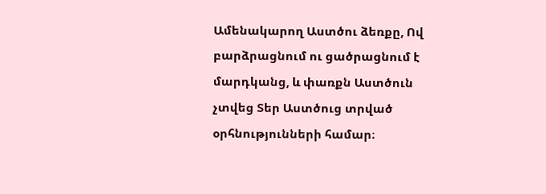Ամենակարող Աստծու ձեռքը, Ով բարձրացնում ու ցածրացնում է մարդկանց, և փառքն Աստծուն չտվեց Տեր Աստծուց տրված օրհնությունների համար։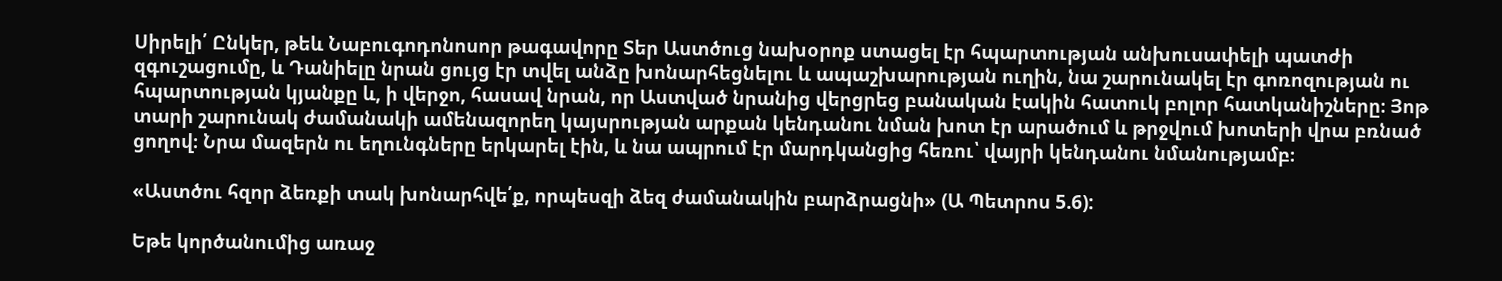Սիրելի՛ Ընկեր, թեև Նաբուգոդոնոսոր թագավորը Տեր Աստծուց նախօրոք ստացել էր հպարտության անխուսափելի պատժի զգուշացումը, և Դանիելը նրան ցույց էր տվել անձը խոնարհեցնելու և ապաշխարության ուղին, նա շարունակել էր գոռոզության ու հպարտության կյանքը և, ի վերջո, հասավ նրան, որ Աստված նրանից վերցրեց բանական էակին հատուկ բոլոր հատկանիշները։ Յոթ տարի շարունակ ժամանակի ամենազորեղ կայսրության արքան կենդանու նման խոտ էր արածում և թրջվում խոտերի վրա բռնած ցողով։ Նրա մազերն ու եղունգները երկարել էին, և նա ապրում էր մարդկանցից հեռու՝ վայրի կենդանու նմանությամբ։

«Աստծու հզոր ձեռքի տակ խոնարհվե՛ք, որպեսզի ձեզ ժամանակին բարձրացնի» (Ա Պետրոս 5.6):

Եթե կործանումից առաջ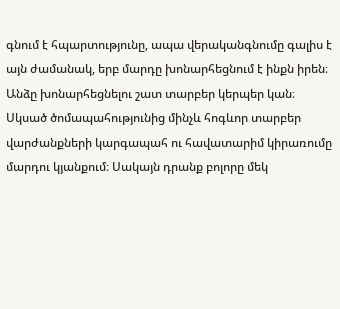գնում է հպարտությունը, ապա վերականգնումը գալիս է այն ժամանակ, երբ մարդը խոնարհեցնում է ինքն իրեն։ Անձը խոնարհեցնելու շատ տարբեր կերպեր կան։ Սկսած ծոմապահությունից մինչև հոգևոր տարբեր վարժանքների կարգապահ ու հավատարիմ կիրառումը մարդու կյանքում։ Սակայն դրանք բոլորը մեկ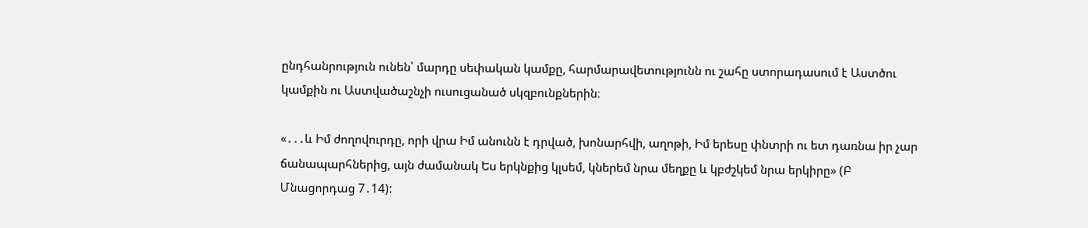ընդհանրություն ունեն՝ մարդը սեփական կամքը, հարմարավետությունն ու շահը ստորադասում է Աստծու կամքին ու Աստվածաշնչի ուսուցանած սկզբունքներին։

«․․․և Իմ ժողովուրդը, որի վրա Իմ անունն է դրված, խոնարհվի, աղոթի, Իմ երեսը փնտրի ու ետ դառնա իր չար ճանապարհներից, այն ժամանակ Ես երկնքից կլսեմ, կներեմ նրա մեղքը և կբժշկեմ նրա երկիրը» (Բ Մնացորդաց 7․14):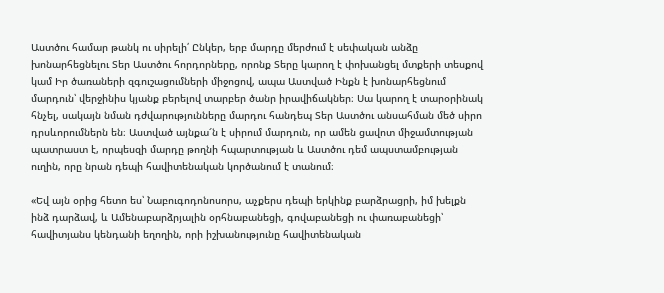Աստծու համար թանկ ու սիրելի՛ Ընկեր, երբ մարդը մերժում է սեփական անձը խոնարհեցնելու Տեր Աստծու հորդորները, որոնք Տերը կարող է փոխանցել մտքերի տեսքով կամ Իր ծառաների զգուշացումների միջոցով, ապա Աստված Ինքն է խոնարհեցնում մարդուն՝ վերջինիս կյանք բերելով տարբեր ծանր իրավիճակներ։ Սա կարող է տարօրինակ հնչել, սակայն նման դժվարությունները մարդու հանդեպ Տեր Աստծու անսահման մեծ սիրո դրսևորումներն են։ Աստված այնքա՜ն է սիրում մարդուն, որ ամեն ցավոտ միջամտության պատրաստ է, որպեսզի մարդը թողնի հպարտության և Աստծու դեմ ապստամբության ուղին, որը նրան դեպի հավիտենական կործանում է տանում։

«Եվ այն օրից հետո ես՝ Նաբուգոդոնոսորս, աչքերս դեպի երկինք բարձրացրի, իմ խելքն ինձ դարձավ, և Ամենաբարձրյալին օրհնաբանեցի, գովաբանեցի ու փառաբանեցի՝ հավիտյանս կենդանի եղողին, որի իշխանությունը հավիտենական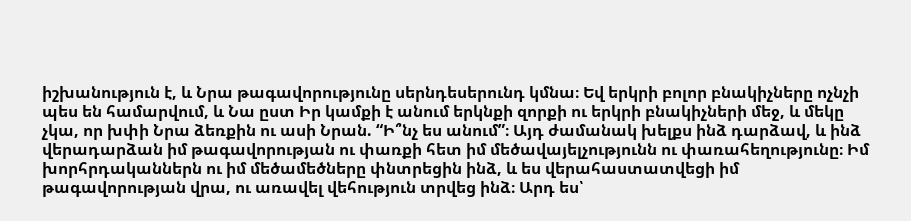իշխանություն է, և Նրա թագավորությունը սերնդեսերունդ կմնա։ Եվ երկրի բոլոր բնակիչները ոչնչի պես են համարվում, և Նա ըստ Իր կամքի է անում երկնքի զորքի ու երկրի բնակիչների մեջ, և մեկը չկա, որ խփի Նրա ձեռքին ու ասի Նրան. “Ի՞նչ ես անում”։ Այդ ժամանակ խելքս ինձ դարձավ, և ինձ վերադարձան իմ թագավորության ու փառքի հետ իմ մեծավայելչությունն ու փառահեղությունը։ Իմ խորհրդականներն ու իմ մեծամեծները փնտրեցին ինձ, և ես վերահաստատվեցի իմ թագավորության վրա, ու առավել վեհություն տրվեց ինձ։ Արդ ես՝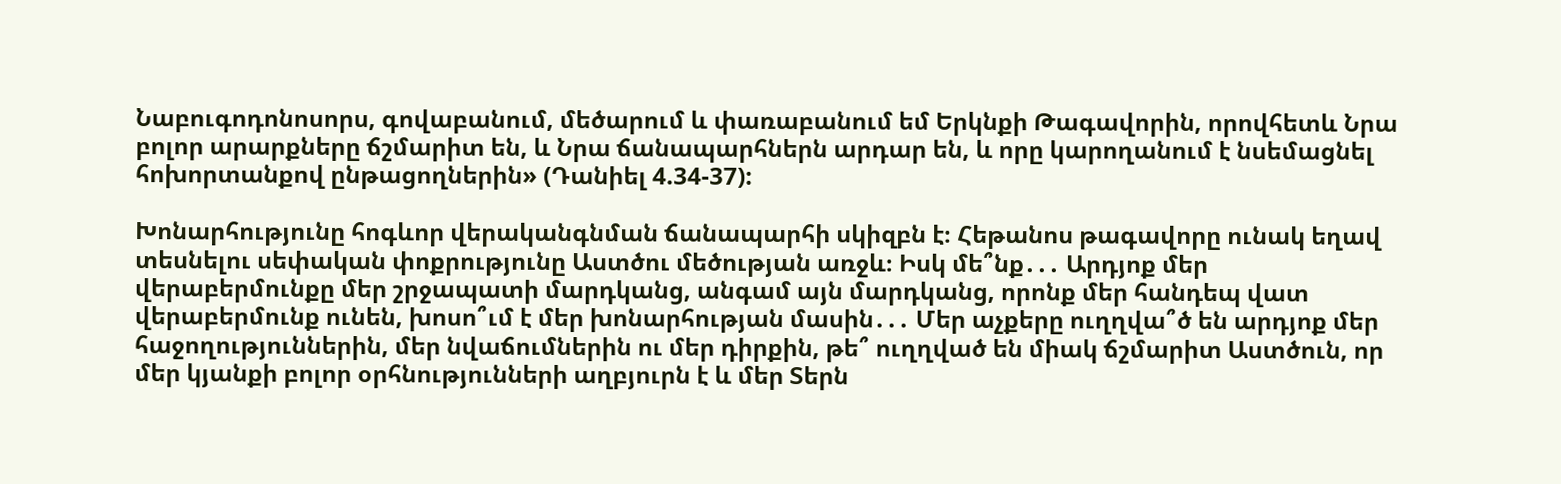Նաբուգոդոնոսորս, գովաբանում, մեծարում և փառաբանում եմ Երկնքի Թագավորին, որովհետև Նրա բոլոր արարքները ճշմարիտ են, և Նրա ճանապարհներն արդար են, և որը կարողանում է նսեմացնել հոխորտանքով ընթացողներին» (Դանիել 4.34-37):

Խոնարհությունը հոգևոր վերականգնման ճանապարհի սկիզբն է։ Հեթանոս թագավորը ունակ եղավ տեսնելու սեփական փոքրությունը Աստծու մեծության առջև։ Իսկ մե՞նք․․․ Արդյոք մեր վերաբերմունքը մեր շրջապատի մարդկանց, անգամ այն մարդկանց, որոնք մեր հանդեպ վատ վերաբերմունք ունեն, խոսո՞ւմ է մեր խոնարհության մասին․․․ Մեր աչքերը ուղղվա՞ծ են արդյոք մեր հաջողություններին, մեր նվաճումներին ու մեր դիրքին, թե՞ ուղղված են միակ ճշմարիտ Աստծուն, որ մեր կյանքի բոլոր օրհնությունների աղբյուրն է և մեր Տերն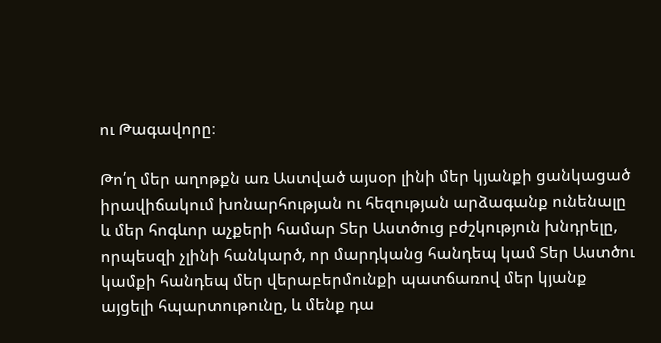ու Թագավորը։

Թո՛ղ մեր աղոթքն առ Աստված այսօր լինի մեր կյանքի ցանկացած իրավիճակում խոնարհության ու հեզության արձագանք ունենալը և մեր հոգևոր աչքերի համար Տեր Աստծուց բժշկություն խնդրելը, որպեսզի չլինի հանկարծ, որ մարդկանց հանդեպ կամ Տեր Աստծու կամքի հանդեպ մեր վերաբերմունքի պատճառով մեր կյանք այցելի հպարտութունը, և մենք դա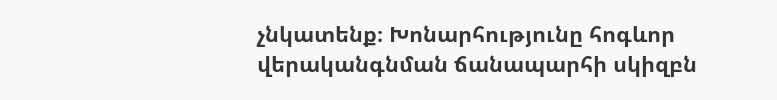չնկատենք։ Խոնարհությունը հոգևոր վերականգնման ճանապարհի սկիզբն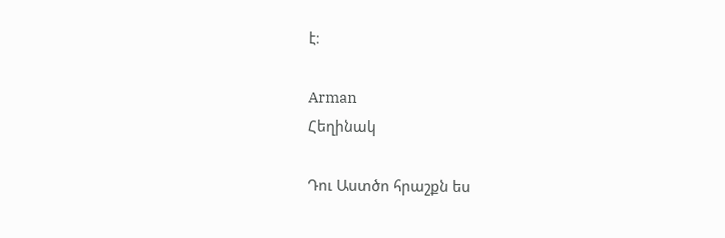է։

Arman
Հեղինակ

Դու Աստծո հրաշքն ես